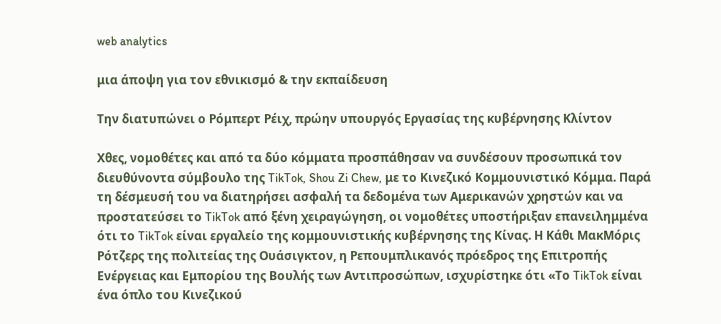web analytics

μια άποψη για τον εθνικισμό & την εκπαίδευση

Την διατυπώνει ο Ρόμπερτ Ρέιχ, πρώην υπουργός Εργασίας της κυβέρνησης Κλίντον

Χθες, νομοθέτες και από τα δύο κόμματα προσπάθησαν να συνδέσουν προσωπικά τον διευθύνοντα σύμβουλο της TikTok, Shou Zi Chew, με το Κινεζικό Κομμουνιστικό Κόμμα. Παρά τη δέσμευσή του να διατηρήσει ασφαλή τα δεδομένα των Αμερικανών χρηστών και να προστατεύσει το TikTok από ξένη χειραγώγηση, οι νομοθέτες υποστήριξαν επανειλημμένα ότι το TikTok είναι εργαλείο της κομμουνιστικής κυβέρνησης της Κίνας. Η Κάθι ΜακΜόρις Ρότζερς της πολιτείας της Ουάσιγκτον, η Ρεπουμπλικανός πρόεδρος της Επιτροπής Ενέργειας και Εμπορίου της Βουλής των Αντιπροσώπων, ισχυρίστηκε ότι «Το TikTok είναι ένα όπλο του Κινεζικού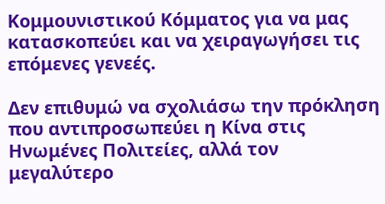Κομμουνιστικού Κόμματος για να μας κατασκοπεύει και να χειραγωγήσει τις επόμενες γενεές.

Δεν επιθυμώ να σχολιάσω την πρόκληση που αντιπροσωπεύει η Κίνα στις Ηνωμένες Πολιτείες, αλλά τον μεγαλύτερο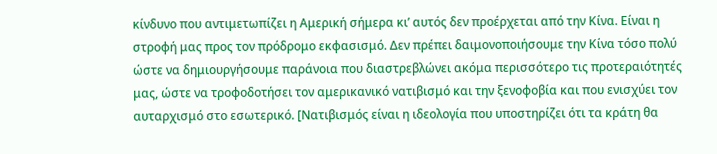κίνδυνο που αντιμετωπίζει η Αμερική σήμερα κι’ αυτός δεν προέρχεται από την Κίνα. Είναι η στροφή μας προς τον πρόδρομο εκφασισμό. Δεν πρέπει δαιμονοποιήσουμε την Κίνα τόσο πολύ ώστε να δημιουργήσουμε παράνοια που διαστρεβλώνει ακόμα περισσότερο τις προτεραιότητές μας, ώστε να τροφοδοτήσει τον αμερικανικό νατιβισμό και την ξενοφοβία και που ενισχύει τον αυταρχισμό στο εσωτερικό. [Νατιβισμός είναι η ιδεολογία που υποστηρίζει ότι τα κράτη θα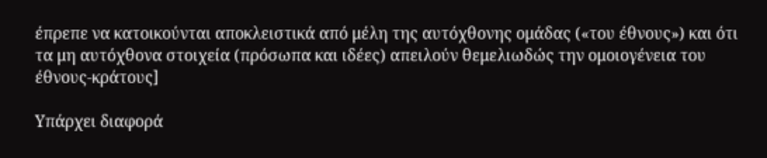έπρεπε να κατοικούνται αποκλειστικά από μέλη της αυτόχθονης ομάδας («του έθνους») και ότι τα μη αυτόχθονα στοιχεία (πρόσωπα και ιδέες) απειλούν θεμελιωδώς την ομοιογένεια του έθνους-κράτους]

Υπάρχει διαφορά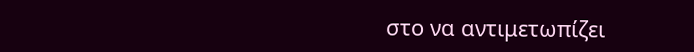στο να αντιμετωπίζει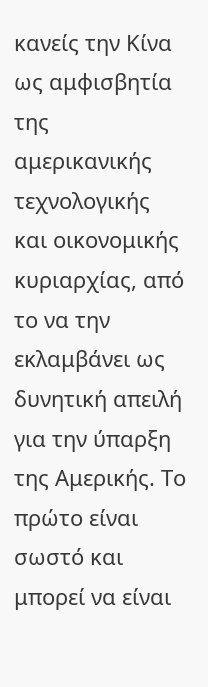κανείς την Κίνα ως αμφισβητία της αμερικανικής τεχνολογικής και οικονομικής κυριαρχίας, από το να την εκλαμβάνει ως δυνητική απειλή για την ύπαρξη της Αμερικής. Το πρώτο είναι σωστό και μπορεί να είναι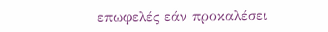επωφελές εάν προκαλέσει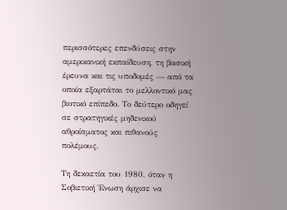περισσότερες επενδύσεις στην αμερικανική εκπαίδευση, τη βασική έρευνα και τις υποδομές — από τα οποία εξαρτάται το μελλοντικό μας βιοτικό επίπεδο. Το δεύτερο οδηγεί σε στρατηγικές μηδενικού αθροίσματος και πιθανούς πολέμους.

Τη δεκαετία του 1980, όταν η Σοβιετική Ένωση άρχισε να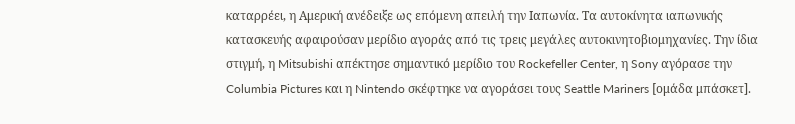καταρρέει, η Αμερική ανέδειξε ως επόμενη απειλή την Ιαπωνία. Τα αυτοκίνητα ιαπωνικής κατασκευής αφαιρούσαν μερίδιο αγοράς από τις τρεις μεγάλες αυτοκινητοβιομηχανίες. Την ίδια στιγμή, η Mitsubishi απέκτησε σημαντικό μερίδιο του Rockefeller Center, η Sony αγόρασε την Columbia Pictures και η Nintendo σκέφτηκε να αγοράσει τους Seattle Mariners [ομάδα μπάσκετ].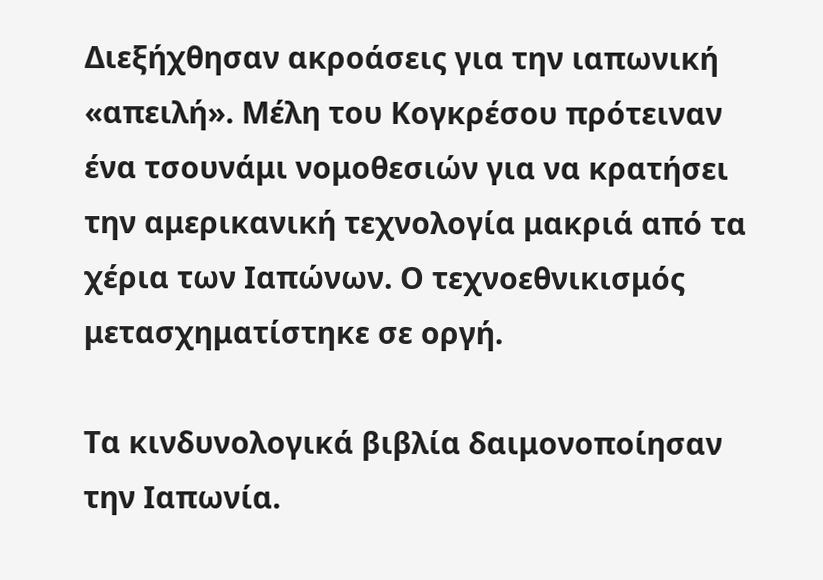Διεξήχθησαν ακροάσεις για την ιαπωνική «απειλή». Μέλη του Κογκρέσου πρότειναν ένα τσουνάμι νομοθεσιών για να κρατήσει την αμερικανική τεχνολογία μακριά από τα χέρια των Ιαπώνων. Ο τεχνοεθνικισμός μετασχηματίστηκε σε οργή.

Τα κινδυνολογικά βιβλία δαιμονοποίησαν την Ιαπωνία.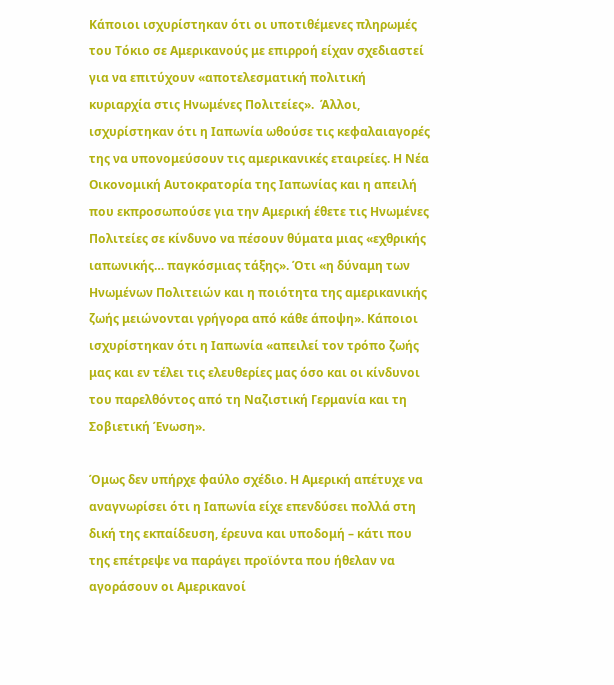Κάποιοι ισχυρίστηκαν ότι οι υποτιθέμενες πληρωμές του Τόκιο σε Αμερικανούς με επιρροή είχαν σχεδιαστεί για να επιτύχουν «αποτελεσματική πολιτική κυριαρχία στις Ηνωμένες Πολιτείες».  Άλλοι, ισχυρίστηκαν ότι η Ιαπωνία ωθούσε τις κεφαλαιαγορές της να υπονομεύσουν τις αμερικανικές εταιρείες. Η Νέα Οικονομική Αυτοκρατορία της Ιαπωνίας και η απειλή που εκπροσωπούσε για την Αμερική έθετε τις Ηνωμένες Πολιτείες σε κίνδυνο να πέσουν θύματα μιας «εχθρικής ιαπωνικής… παγκόσμιας τάξης». Ότι «η δύναμη των Ηνωμένων Πολιτειών και η ποιότητα της αμερικανικής ζωής μειώνονται γρήγορα από κάθε άποψη». Κάποιοι ισχυρίστηκαν ότι η Ιαπωνία «απειλεί τον τρόπο ζωής μας και εν τέλει τις ελευθερίες μας όσο και οι κίνδυνοι του παρελθόντος από τη Ναζιστική Γερμανία και τη Σοβιετική Ένωση».

Όμως δεν υπήρχε φαύλο σχέδιο. Η Αμερική απέτυχε να αναγνωρίσει ότι η Ιαπωνία είχε επενδύσει πολλά στη δική της εκπαίδευση, έρευνα και υποδομή – κάτι που της επέτρεψε να παράγει προϊόντα που ήθελαν να αγοράσουν οι Αμερικανοί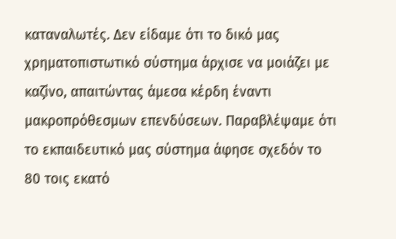καταναλωτές. Δεν είδαμε ότι το δικό μας χρηματοπιστωτικό σύστημα άρχισε να μοιάζει με καζίνο, απαιτώντας άμεσα κέρδη έναντι μακροπρόθεσμων επενδύσεων. Παραβλέψαμε ότι το εκπαιδευτικό μας σύστημα άφησε σχεδόν το 80 τοις εκατό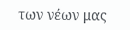των νέων μας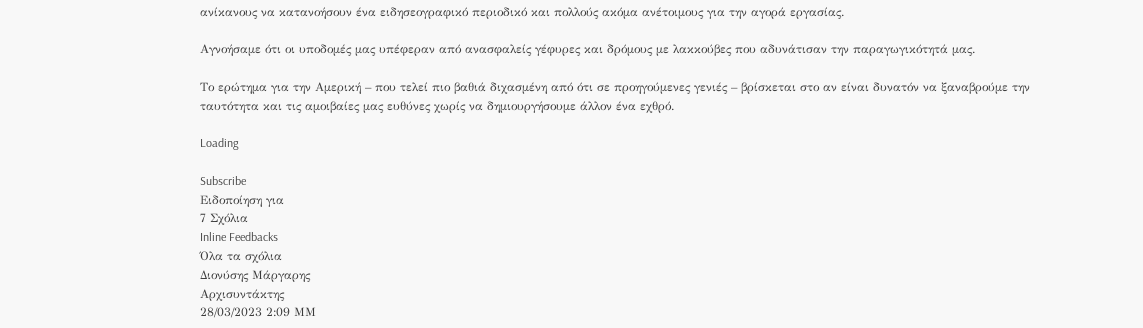ανίκανους να κατανοήσουν ένα ειδησεογραφικό περιοδικό και πολλούς ακόμα ανέτοιμους για την αγορά εργασίας.

Αγνοήσαμε ότι οι υποδομές μας υπέφεραν από ανασφαλείς γέφυρες και δρόμους με λακκούβες που αδυνάτισαν την παραγωγικότητά μας.

Το ερώτημα για την Αμερική – που τελεί πιο βαθιά διχασμένη από ότι σε προηγούμενες γενιές – βρίσκεται στο αν είναι δυνατόν να ξαναβρούμε την ταυτότητα και τις αμοιβαίες μας ευθύνες χωρίς να δημιουργήσουμε άλλον ένα εχθρό.

Loading

Subscribe
Ειδοποίηση για
7 Σχόλια
Inline Feedbacks
Όλα τα σχόλια
Διονύσης Μάργαρης
Αρχισυντάκτης
28/03/2023 2:09 ΜΜ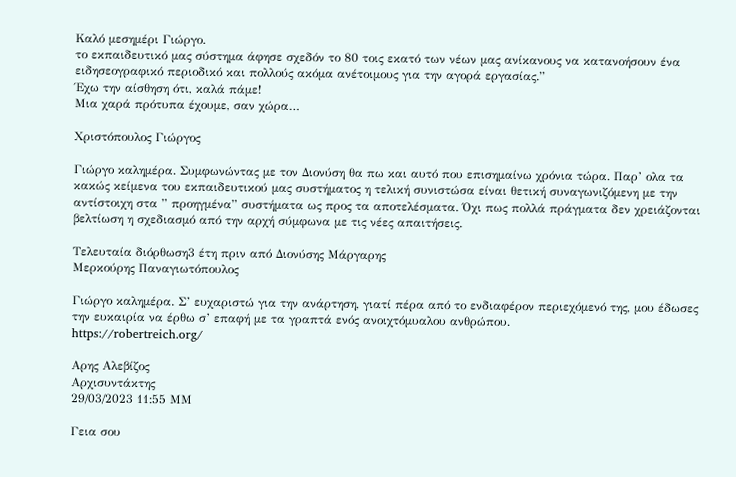Καλό μεσημέρι Γιώργο.
το εκπαιδευτικό μας σύστημα άφησε σχεδόν το 80 τοις εκατό των νέων μας ανίκανους να κατανοήσουν ένα ειδησεογραφικό περιοδικό και πολλούς ακόμα ανέτοιμους για την αγορά εργασίας.”
Έχω την αίσθηση ότι, καλά πάμε!
Μια χαρά πρότυπα έχουμε, σαν χώρα…

Χριστόπουλος Γιώργος

Γιώργο καλημέρα. Συμφωνώντας με τον Διονύση θα πω και αυτό που επισημαίνω χρόνια τώρα. Παρ’ ολα τα κακώς κείμενα του εκπαιδευτικού μας συστήματος η τελική συνιστώσα είναι θετική συναγωνιζόμενη με την αντίστοιχη στα ” προηγμένα” συστήματα ως προς τα αποτελέσματα. Όχι πως πολλά πράγματα δεν χρειάζονται βελτίωση η σχεδιασμό από την αρχή σύμφωνα με τις νέες απαιτήσεις.

Τελευταία διόρθωση3 έτη πριν από Διονύσης Μάργαρης
Μερκούρης Παναγιωτόπουλος

Γιώργο καλημέρα. Σ’ ευχαριστώ για την ανάρτηση, γιατί πέρα από το ενδιαφέρον περιεχόμενό της, μου έδωσες την ευκαιρία να έρθω σ’ επαφή με τα γραπτά ενός ανοιχτόμυαλου ανθρώπου.
https://robertreich.org/

Αρης Αλεβίζος
Αρχισυντάκτης
29/03/2023 11:55 ΜΜ

Γεια σου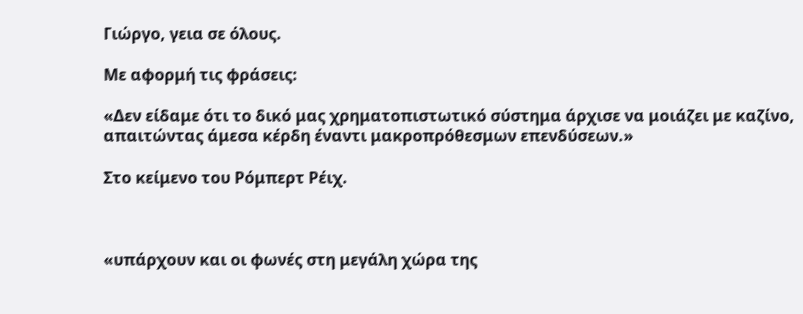Γιώργο, γεια σε όλους.

Με αφορμή τις φράσεις:

«Δεν είδαμε ότι το δικό μας χρηματοπιστωτικό σύστημα άρχισε να μοιάζει με καζίνο, απαιτώντας άμεσα κέρδη έναντι μακροπρόθεσμων επενδύσεων.»

Στο κείμενο του Ρόμπερτ Ρέιχ.



«υπάρχουν και οι φωνές στη μεγάλη χώρα της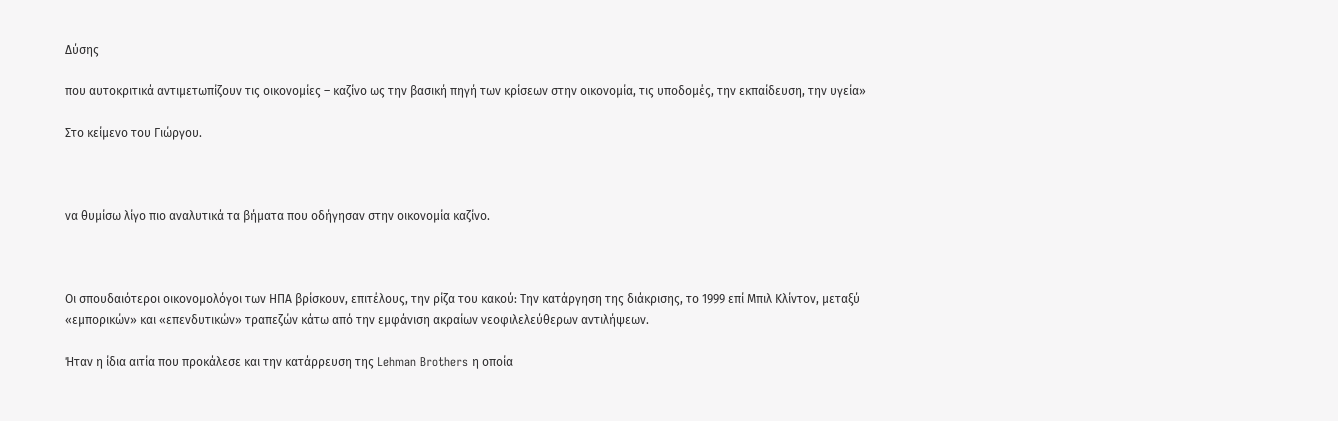Δύσης

που αυτοκριτικά αντιμετωπίζουν τις οικονομίες – καζίνο ως την βασική πηγή των κρίσεων στην οικονομία, τις υποδομές, την εκπαίδευση, την υγεία»

Στο κείμενο του Γιώργου.



να θυμίσω λίγο πιο αναλυτικά τα βήματα που οδήγησαν στην οικονομία καζίνο.



Oι σπουδαιότεροι οικονομολόγοι των ΗΠΑ βρίσκουν, επιτέλους, την ρίζα του κακού: Την κατάργηση της διάκρισης, το 1999 επί Μπιλ Κλίντον, μεταξύ «εμπορικών» και «επενδυτικών» τραπεζών κάτω από την εμφάνιση ακραίων νεοφιλελεύθερων αντιλήψεων.

Ήταν η ίδια αιτία που προκάλεσε και την κατάρρευση της Lehman Brothers η οποία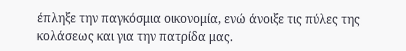έπληξε την παγκόσμια οικονομία, ενώ άνοιξε τις πύλες της κολάσεως και για την πατρίδα μας.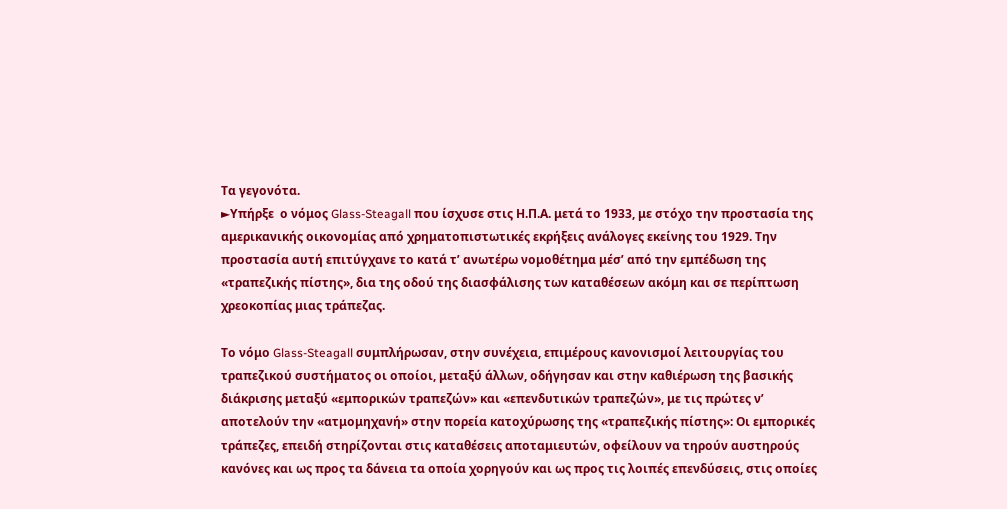Τα γεγονότα.
►Υπήρξε  ο νόμος Glass-Steagall που ίσχυσε στις Η.Π.Α. μετά το 1933, με στόχο την προστασία της αμερικανικής οικονομίας από χρηματοπιστωτικές εκρήξεις ανάλογες εκείνης του 1929. Την προστασία αυτή επιτύγχανε το κατά τ’ ανωτέρω νομοθέτημα μέσ’ από την εμπέδωση της «τραπεζικής πίστης», δια της οδού της διασφάλισης των καταθέσεων ακόμη και σε περίπτωση χρεοκοπίας μιας τράπεζας.

Το νόμο Glass-Steagall συμπλήρωσαν, στην συνέχεια, επιμέρους κανονισμοί λειτουργίας του τραπεζικού συστήματος οι οποίοι, μεταξύ άλλων, οδήγησαν και στην καθιέρωση της βασικής διάκρισης μεταξύ «εμπορικών τραπεζών» και «επενδυτικών τραπεζών», με τις πρώτες ν’ αποτελούν την «ατμομηχανή» στην πορεία κατοχύρωσης της «τραπεζικής πίστης»: Οι εμπορικές τράπεζες, επειδή στηρίζονται στις καταθέσεις αποταμιευτών, οφείλουν να τηρούν αυστηρούς κανόνες και ως προς τα δάνεια τα οποία χορηγούν και ως προς τις λοιπές επενδύσεις, στις οποίες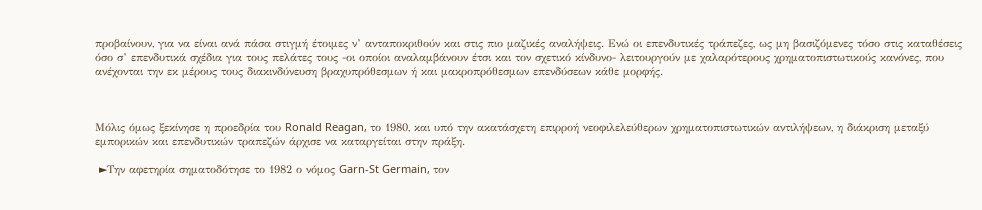προβαίνουν, για να είναι ανά πάσα στιγμή έτοιμες ν’ ανταποκριθούν και στις πιο μαζικές αναλήψεις. Ενώ οι επενδυτικές τράπεζες, ως μη βασιζόμενες τόσο στις καταθέσεις όσο σ’ επενδυτικά σχέδια για τους πελάτες τους -οι οποίοι αναλαμβάνουν έτσι και τον σχετικό κίνδυνο- λειτουργούν με χαλαρότερους χρηματοπιστωτικούς κανόνες, που ανέχονται την εκ μέρους τους διακινδύνευση βραχυπρόθεσμων ή και μακροπρόθεσμων επενδύσεων κάθε μορφής.



Μόλις όμως ξεκίνησε η προεδρία του Ronald Reagan, το 1980, και υπό την ακατάσχετη επιρροή νεοφιλελεύθερων χρηματοπιστωτικών αντιλήψεων, η διάκριση μεταξύ εμπορικών και επενδυτικών τραπεζών άρχισε να καταργείται στην πράξη.

 ►Την αφετηρία σηματοδότησε το 1982 ο νόμος Garn-St Germain, τον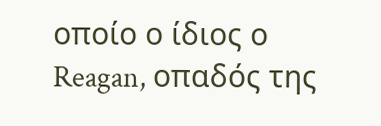οποίο ο ίδιος ο Reagan, οπαδός της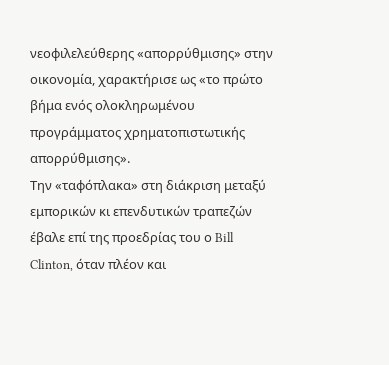νεοφιλελεύθερης «απορρύθμισης» στην οικονομία, χαρακτήρισε ως «το πρώτο βήμα ενός ολοκληρωμένου προγράμματος χρηματοπιστωτικής απορρύθμισης».
Την «ταφόπλακα» στη διάκριση μεταξύ εμπορικών κι επενδυτικών τραπεζών έβαλε επί της προεδρίας του ο Bill Clinton, όταν πλέον και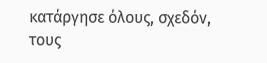κατάργησε όλους, σχεδόν, τους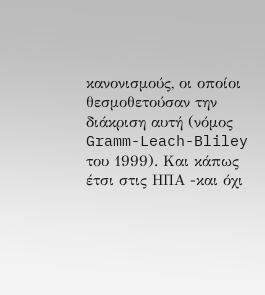κανονισμούς, οι οποίοι θεσμοθετούσαν την διάκριση αυτή (νόμος Gramm-Leach-Bliley του 1999). Και κάπως έτσι στις ΗΠΑ -και όχι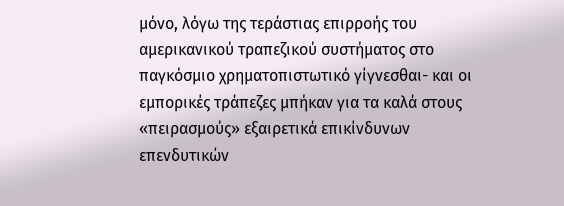μόνο, λόγω της τεράστιας επιρροής του αμερικανικού τραπεζικού συστήματος στο παγκόσμιο χρηματοπιστωτικό γίγνεσθαι- και οι εμπορικές τράπεζες μπήκαν για τα καλά στους «πειρασμούς» εξαιρετικά επικίνδυνων επενδυτικών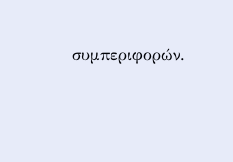συμπεριφορών.